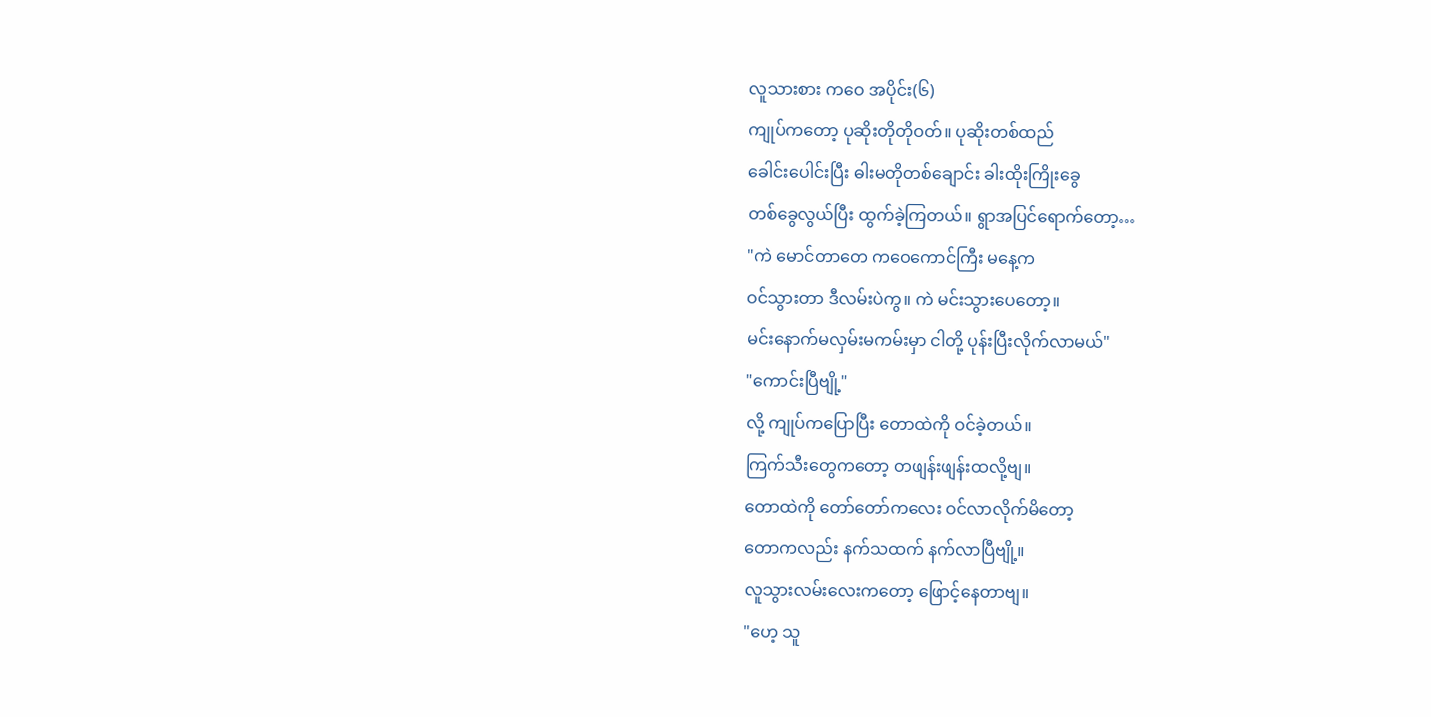လူသားစား ကဝေ အပိုင်း(၆)
ကျုပ်ကတော့ ပုဆိုးတိုတိုဝတ်။ ပုဆိုးတစ်ထည်
ခေါင်းပေါင်းပြီး ဓါးမတိုတစ်ချောင်း ခါးထိုးကြိုးခွေ
တစ်ခွေလွယ်ပြီး ထွက်ခဲ့ကြတယ်။ ရွာအပြင်ရောက်တော့…
"ကဲ မောင်တာတေ ကဝေကောင်ကြီး မနေ့က
ဝင်သွားတာ ဒီလမ်းပဲကွ။ ကဲ မင်းသွားပေတော့။
မင်းနောက်မလှမ်းမကမ်းမှာ ငါတို့ ပုန်းပြီးလိုက်လာမယ်"
"ကောင်းပြီဗျို့"
လို့ ကျုပ်ကပြောပြီး တောထဲကို ဝင်ခဲ့တယ်။
ကြက်သီးတွေကတော့ တဖျန်းဖျန်းထလို့ဗျ။
တောထဲကို တော်တော်ကလေး ဝင်လာလိုက်မိတော့
တောကလည်း နက်သထက် နက်လာပြီဗျို့။
လူသွားလမ်းလေးကတော့ ဖြောင့်နေတာဗျ။
"ဟေ့ သူ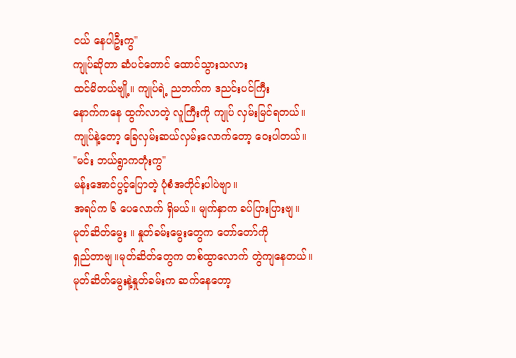ငယ် နေပါဦးကွ"
ကျုပ်ဆိုတာ ဆံပင်တောင် ထောင်သွားသလား
ထင်မိတယ်ဗျို့။ ကျုပ်ရဲ့ ညဘက်က ဒညင်းပင်ကြီး
နောက်ကနေ ထွက်လာတဲ့ လူကြီးကို ကျုပ် လှမ်းမြင်ရတယ်။
ကျုပ်နဲ့တော့ ခြေလှမ်းဆယ်လှမ်းလောက်တော့ ဝေးပါတယ်။
"မင်း ဘယ်ရွာကတုံးကွ"
မန်းအောင်ပွင့်ပြောတဲ့ ပုံစံအတိုင်းပါပဲဗျာ။
အရပ်က ၆ ပေလောက် ရှိမယ်။ မျက်နှာက ခပ်ပြားပြားဗျ။
မုတ်ဆိတ်မွေး ။ နှုတ်ခမ်းမွေးတွေက တော်တော်ကို
ရှည်တာဗျ။မုတ်ဆိတ်တွေက တစ်ထွာလောက် တွဲကျနေတယ်။
မုတ်ဆိတ်မွေးနဲ့နှုတ်ခမ်းက ဆက်နေတော့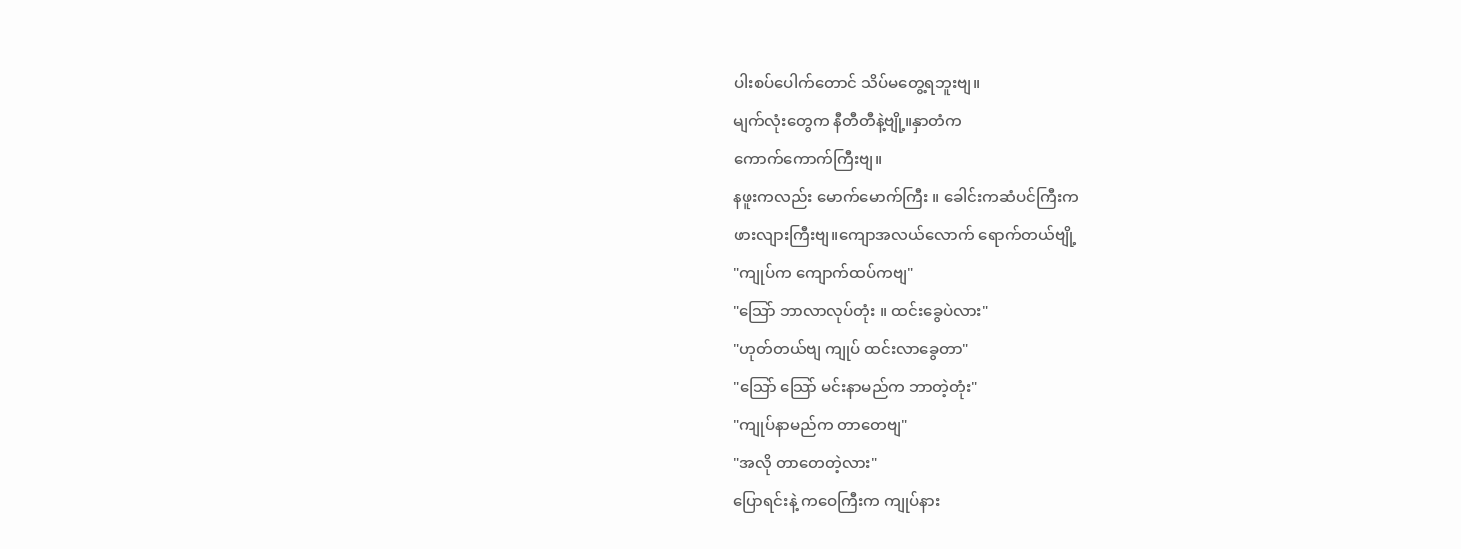ပါးစပ်ပေါက်တောင် သိပ်မတွေ့ရဘူးဗျ။
မျက်လုံးတွေက နီတီတီနဲ့ဗျို့။နှာတံက
ကောက်ကောက်ကြီးဗျ။
နဖူးကလည်း မောက်မောက်ကြီး ။ ခေါင်းကဆံပင်ကြီးက
ဖားလျားကြီးဗျ။ကျောအလယ်လောက် ရောက်တယ်ဗျို့
"ကျုပ်က ကျောက်ထပ်ကဗျ"
"သြော် ဘာလာလုပ်တုံး ။ ထင်းခွေပဲလား"
"ဟုတ်တယ်ဗျ ကျုပ် ထင်းလာခွေတာ"
"သြော် သြော် မင်းနာမည်က ဘာတဲ့တုံး"
"ကျုပ်နာမည်က တာတေဗျ"
"အလို တာတေတဲ့လား"
ပြောရင်းနဲ့ ကဝေကြီးက ကျုပ်နား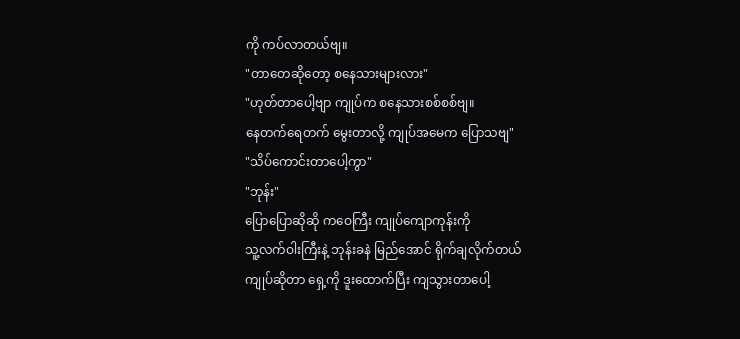ကို ကပ်လာတယ်ဗျ။
"တာတေဆိုတော့ စနေသားများလား"
"ဟုတ်တာပေါ့ဗျာ ကျုပ်က စနေသားစစ်စစ်ဗျ။
နေတက်ရေတက် မွေးတာလို့ ကျုပ်အမေက ပြောသဗျ"
"သိပ်ကောင်းတာပေါ့ကွာ"
"ဘုန်း"
ပြောပြောဆိုဆို ကဝေကြီး ကျုပ်ကျောကုန်းကို
သူ့လက်ဝါးကြီးနဲ့ ဘုန်းခနဲ မြည်အောင် ရိုက်ချလိုက်တယ်
ကျုပ်ဆိုတာ ရှေ့ကို ဒူးထောက်ပြီး ကျသွားတာပေါ့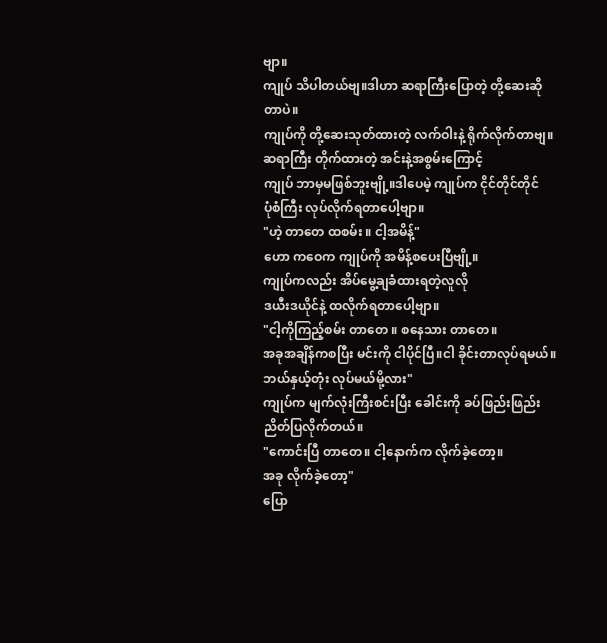ဗျာ။
ကျုပ် သိပါတယ်ဗျ။ဒါဟာ ဆရာကြီးပြောတဲ့ တို့ဆေးဆိုတာပဲ။
ကျုပ်ကို တို့ဆေးသုတ်ထားတဲ့ လက်ဝါးနဲ့ ရိုက်လိုက်တာဗျ။
ဆရာကြီး တိုက်ထားတဲ့ အင်းနဲ့အစွမ်းကြောင့်
ကျုပ် ဘာမှမဖြစ်ဘူးဗျို့။ဒါပေမဲ့ ကျုပ်က ငိုင်တိုင်တိုင်
ပုံစံကြီး လုပ်လိုက်ရတာပေါ့ဗျာ။
"ဟဲ့ တာတေ ထစမ်း ။ ငါ့အမိန့်"
ဟော ကဝေက ကျုပ်ကို အမိန့်စပေးပြီဗျို့။
ကျုပ်ကလည်း အိပ်မွေ့ချခံထားရတဲ့လူလို
ဒယီးဒယိုင်နဲ့ ထလိုက်ရတာပေါ့ဗျာ။
"ငါ့ကိုကြည့်စမ်း တာတေ ။ စနေသား တာတေ။
အခုအချိန်ကစပြီး မင်းကို ငါပိုင်ပြီ။ငါ ခိုင်းတာလုပ်ရမယ်။
ဘယ်နှယ့်တုံး လုပ်မယ်မို့လား"
ကျုပ်က မျက်လုံးကြီးစင်းပြီး ခေါင်းကို ခပ်ဖြည်းဖြည်း
ညိတ်ပြလိုက်တယ်။
"ကောင်းပြီ တာတေ။ ငါ့နောက်က လိုက်ခဲ့တော့။
အခု လိုက်ခဲ့တော့"
ပြော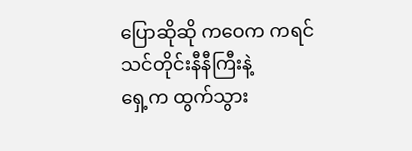ပြောဆိုဆို ကဝေက ကရင်သင်တိုင်းနီနီကြီးနဲ့
ရှေ့က ထွက်သွား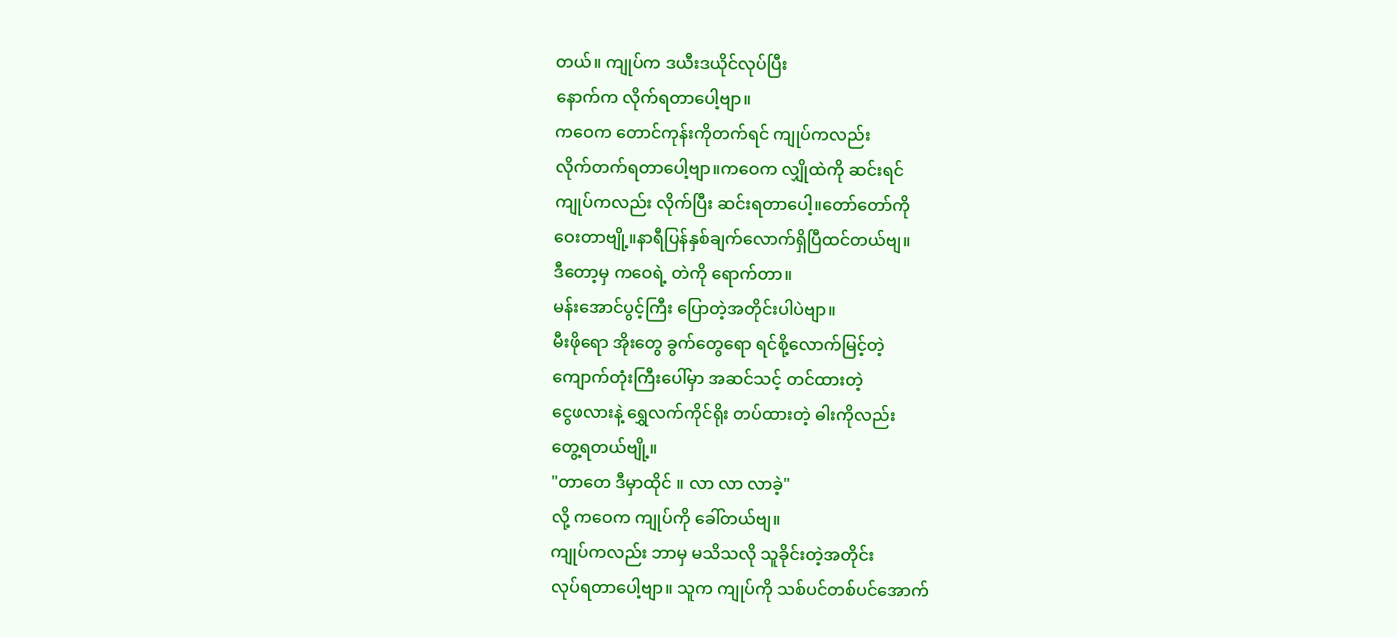တယ်။ ကျုပ်က ဒယီးဒယိုင်လုပ်ပြီး
နောက်က လိုက်ရတာပေါ့ဗျာ။
ကဝေက တောင်ကုန်းကိုတက်ရင် ကျုပ်ကလည်း
လိုက်တက်ရတာပေါ့ဗျာ။ကဝေက လျှိုထဲကို ဆင်းရင်
ကျုပ်ကလည်း လိုက်ပြီး ဆင်းရတာပေါ့။တော်တော်ကို
ဝေးတာဗျို့။နာရီပြန်နှစ်ချက်လောက်ရှိပြီထင်တယ်ဗျ။
ဒီတော့မှ ကဝေရဲ့ တဲကို ရောက်တာ။
မန်းအောင်ပွင့်ကြီး ပြောတဲ့အတိုင်းပါပဲဗျာ။
မီးဖိုရော အိုးတွေ ခွက်တွေရော ရင်စို့လောက်မြင့်တဲ့
ကျောက်တုံးကြီးပေါ်မှာ အဆင်သင့် တင်ထားတဲ့
ငွေဖလားနဲ့ ရွှေလက်ကိုင်ရိုး တပ်ထားတဲ့ ဓါးကိုလည်း
တွေ့ရတယ်ဗျို့။
"တာတေ ဒီမှာထိုင် ။ လာ လာ လာခဲ့"
လို့ ကဝေက ကျုပ်ကို ခေါ်တယ်ဗျ။
ကျုပ်ကလည်း ဘာမှ မသိသလို သူခိုင်းတဲ့အတိုင်း
လုပ်ရတာပေါ့ဗျာ။ သူက ကျုပ်ကို သစ်ပင်တစ်ပင်အောက်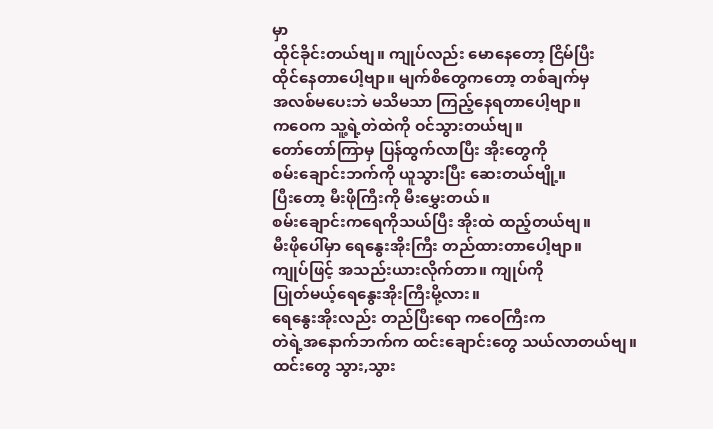မှာ
ထိုင်ခိုင်းတယ်ဗျ။ ကျုပ်လည်း မောနေတော့ ငြိမ်ပြီး
ထိုင်နေတာပေါ့ဗျာ။ မျက်စိတွေကတော့ တစ်ချက်မှ
အလစ်မပေးဘဲ မသိမသာ ကြည့်နေရတာပေါ့ဗျာ။
ကဝေက သူ့ရဲ့တဲထဲကို ဝင်သွားတယ်ဗျ။
တော်တော်ကြာမှ ပြန်ထွက်လာပြီး အိုးတွေကို
စမ်းချောင်းဘက်ကို ယူသွားပြီး ဆေးတယ်ဗျို့။
ပြီးတော့ မီးဖိုကြီးကို မီးမွှေးတယ်။
စမ်းချောင်းကရေကိုသယ်ပြီး အိုးထဲ ထည့်တယ်ဗျ။
မီးဖိုပေါ်မှာ ရေနွေးအိုးကြီး တည်ထားတာပေါ့ဗျာ။
ကျုပ်ဖြင့် အသည်းယားလိုက်တာ။ ကျုပ်ကို
ပြုတ်မယ့်ရေနွေးအိုးကြီးမို့လား။
ရေနွေးအိုးလည်း တည်ပြီးရော ကဝေကြီးက
တဲရဲ့အနောက်ဘက်က ထင်းချောင်းတွေ သယ်လာတယ်ဗျ။
ထင်းတွေ သွား,သွား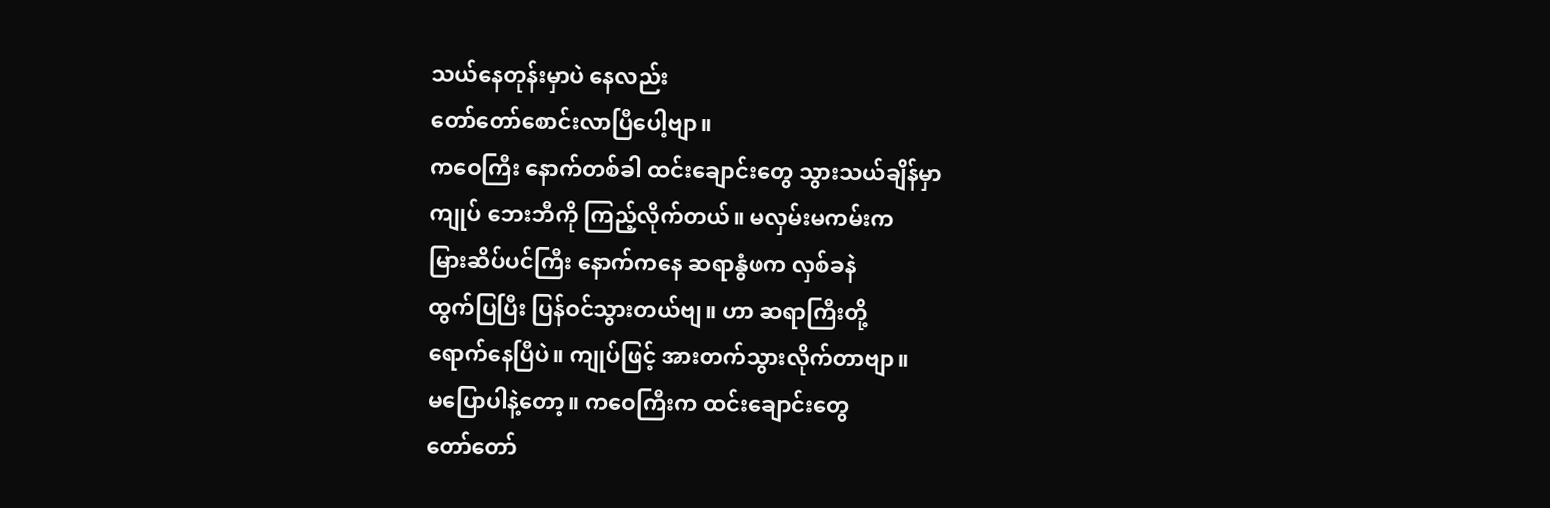သယ်နေတုန်းမှာပဲ နေလည်း
တော်တော်စောင်းလာပြီပေါ့ဗျာ။
ကဝေကြီး နောက်တစ်ခါ ထင်းချောင်းတွေ သွားသယ်ချိန်မှာ
ကျုပ် ဘေးဘီကို ကြည့်လိုက်တယ်။ မလှမ်းမကမ်းက
မြားဆိပ်ပင်ကြီး နောက်ကနေ ဆရာနွံဖက လှစ်ခနဲ
ထွက်ပြပြီး ပြန်ဝင်သွားတယ်ဗျ။ ဟာ ဆရာကြီးတို့
ရောက်နေပြီပဲ။ ကျုပ်ဖြင့် အားတက်သွားလိုက်တာဗျာ။
မပြောပါနဲ့တော့။ ကဝေကြီးက ထင်းချောင်းတွေ
တော်တော်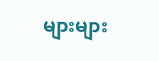များများ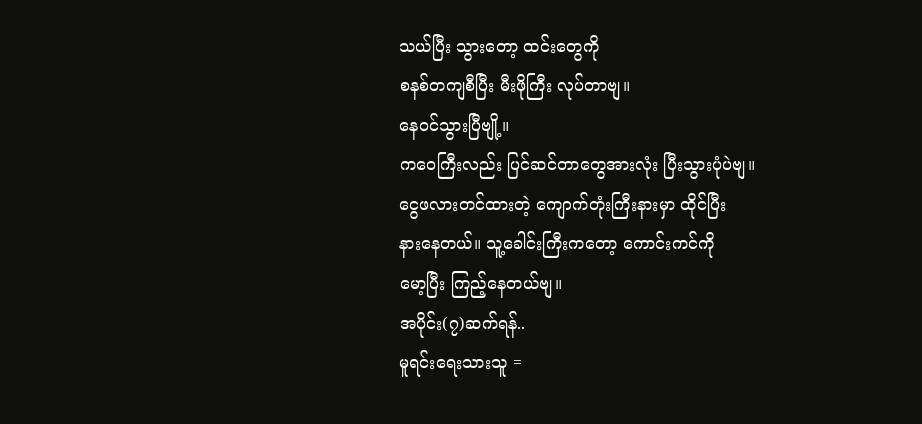သယ်ပြီး သွားတော့ ထင်းတွေကို
စနစ်တကျစီပြီး မီးဖိုကြီး လုပ်တာဗျ။
နေဝင်သွားပြီဗျို့။
ကဝေကြီးလည်း ပြင်ဆင်တာတွေအားလုံး ပြီးသွားပုံပဲဗျ။
ငွေဖလားတင်ထားတဲ့ ကျောက်တုံးကြီးနားမှာ ထိုင်ပြီး
နားနေတယ်။ သူ့ခေါင်းကြီးကတော့ ကောင်းကင်ကို
မော့ပြီး ကြည့်နေတယ်ဗျ။
အပိုင်း(၇)ဆက်ရန်..
မူရင်းရေးသားသူ =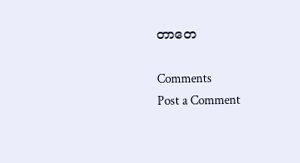တာတေ

Comments
Post a Comment